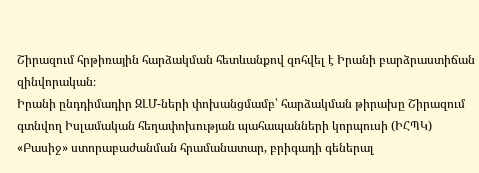Շիրազում հրթիռային հարձակման հետևանքով զոհվել է Իրանի բարձրաստիճան զինվորական։
Իրանի ընդդիմադիր ԶԼՄ-ների փոխանցմամբ՝ հարձակման թիրախը Շիրազում գտնվող Իսլամական հեղափոխության պահապանների կորպուսի (ԻՀՊԿ) «Բասիջ» ստորաբաժանման հրամանատար, բրիգադի գեներալ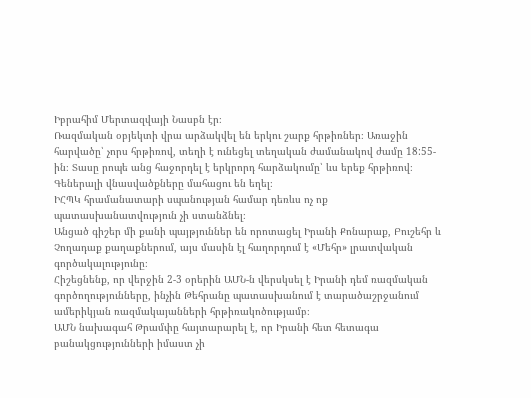Իբրահիմ Մերտազվայի Նասբն էր։
Ռազմական օբյեկտի վրա արձակվել են երկու շարք հրթիռներ։ Առաջին հարվածը՝ չորս հրթիռով, տեղի է ունեցել տեղական ժամանակով ժամը 18:55-ին։ Տասը րոպե անց հաջորդել է երկրորդ հարձակումը՝ ևս երեք հրթիռով։ Գեներալի վնասվածքները մահացու են եղել։
ԻՀՊԿ հրամանատարի սպանության համար դեռևս ոչ ոք պատասխանատվություն չի ստանձնել։
Անցած գիշեր մի քանի պայթյուններ են որոտացել Իրանի Քոնարաք, Բուշեհր և Չողադաք քաղաքներում, այս մասին էլ հաղորդում է «Մեհր» լրատվական գործակալությունը։
Հիշեցնենք, որ վերջին 2-3 օրերին ԱՄՆ-ն վերսկսել է Իրանի դեմ ռազմական գործողությունները, ինչին Թեհրանը պատասխանում է տարածաշրջանում ամերիկյան ռազմակայանների հրթիռակոծությամբ։
ԱՄՆ նախագահ Թրամփը հայտարարել է, որ Իրանի հետ հետագա բանակցությունների իմաստ չի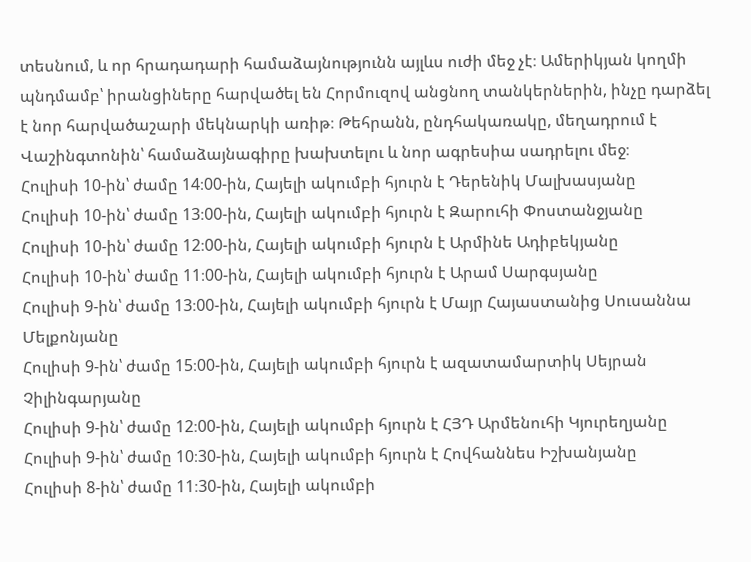տեսնում, և որ հրադադարի համաձայնությունն այլևս ուժի մեջ չէ։ Ամերիկյան կողմի պնդմամբ՝ իրանցիները հարվածել են Հորմուզով անցնող տանկերներին, ինչը դարձել է նոր հարվածաշարի մեկնարկի առիթ։ Թեհրանն, ընդհակառակը, մեղադրում է Վաշինգտոնին՝ համաձայնագիրը խախտելու և նոր ագրեսիա սադրելու մեջ։
Հուլիսի 10-ին՝ ժամը 14։00-ին, Հայելի ակումբի հյուրն է Դերենիկ Մալխասյանը
Հուլիսի 10-ին՝ ժամը 13։00-ին, Հայելի ակումբի հյուրն է Զարուհի Փոստանջյանը
Հուլիսի 10-ին՝ ժամը 12։00-ին, Հայելի ակումբի հյուրն է Արմինե Ադիբեկյանը
Հուլիսի 10-ին՝ ժամը 11։00-ին, Հայելի ակումբի հյուրն է Արամ Սարգսյանը
Հուլիսի 9-ին՝ ժամը 13։00-ին, Հայելի ակումբի հյուրն է Մայր Հայաստանից Սուսաննա Մելքոնյանը
Հուլիսի 9-ին՝ ժամը 15։00-ին, Հայելի ակումբի հյուրն է ազատամարտիկ Սեյրան Չիլինգարյանը
Հուլիսի 9-ին՝ ժամը 12։00-ին, Հայելի ակումբի հյուրն է ՀՅԴ Արմենուհի Կյուրեղյանը
Հուլիսի 9-ին՝ ժամը 10։30-ին, Հայելի ակումբի հյուրն է Հովհաննես Իշխանյանը
Հուլիսի 8-ին՝ ժամը 11։30-ին, Հայելի ակումբի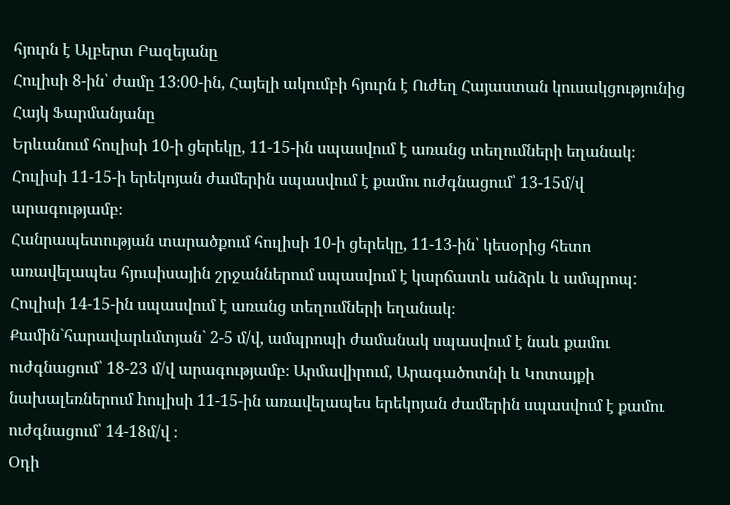հյուրն է Ալբերտ Բազեյանը
Հուլիսի 8-ին՝ ժամը 13։00-ին, Հայելի ակումբի հյուրն է Ուժեղ Հայաստան կուսակցությունից Հայկ Ֆարմանյանը
Երևանում հուլիսի 10-ի ցերեկը, 11-15-ին սպասվում է առանց տեղումների եղանակ։ Հուլիսի 11-15-ի երեկոյան ժամերին սպասվում է քամու ուժգնացում՝ 13-15մ/վ արագությամբ։
Հանրապետության տարածքում հուլիսի 10-ի ցերեկը, 11-13-ին՝ կեսօրից հետո առավելապես հյուսիսային շրջաններում սպասվում է կարճատև անձրև և ամպրոպ:
Հուլիսի 14-15-ին սպասվում է առանց տեղումների եղանակ։
Քամին`հարավարևմտյան` 2-5 մ/վ, ամպրոպի ժամանակ սպասվում է նաև քամու ուժգնացում՝ 18-23 մ/վ արագությամբ։ Արմավիրում, Արագածոտնի և Կոտայքի նախալեռներում hուլիսի 11-15-ին առավելապես երեկոյան ժամերին սպասվում է քամու ուժգնացում՝ 14-18մ/վ ։
Օդի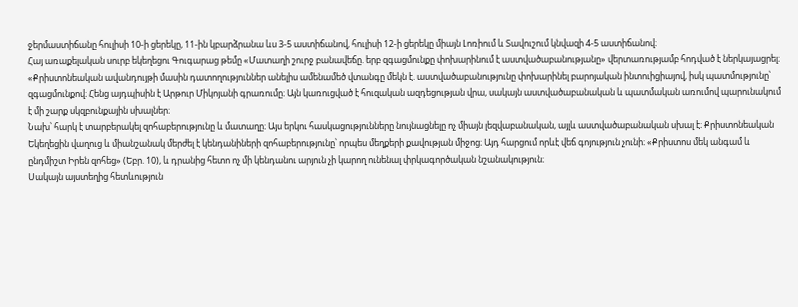ջերմաստիճանը հուլիսի 10-ի ցերեկը, 11-ին կբարձրանա ևս 3-5 աստիճանով, հուլիսի 12-ի ցերեկը միայն Լոռիում և Տավուշում կնվազի 4-5 աստիճանով։
Հայ առաքելական սուրբ եկեղեցու Գուգարաց թեմը «Մատաղի շուրջ բանավեճը. երբ զգացմունքը փոխարինում է աստվածաբանությանը» վերտառությամբ հոդված է ներկայացրել։
«Քրիստոնեական ավանդույթի մասին դատողություններ անելիս ամենամեծ վտանգը մեկն է. աստվածաբանությունը փոխարինել բարոյական ինտուիցիայով, իսկ պատմությունը՝ զգացմունքով։ Հենց այդպիսին է Արթուր Միկոյանի գրառումը։ Այն կառուցված է հուզական ազդեցության վրա, սակայն աստվածաբանական և պատմական առումով պարունակում է մի շարք սկզբունքային սխալներ։
Նախ՝ հարկ է տարբերակել զոհաբերությունը և մատաղը։ Այս երկու հասկացությունները նույնացնելը ոչ միայն լեզվաբանական, այլև աստվածաբանական սխալ է։ Քրիստոնեական Եկեղեցին վաղուց և միանշանակ մերժել է կենդանիների զոհաբերությունը՝ որպես մեղքերի քավության միջոց։ Այդ հարցում որևէ վեճ գոյություն չունի։ «Քրիստոս մեկ անգամ և ընդմիշտ Իրեն զոհեց» (Եբր. 10), և դրանից հետո ոչ մի կենդանու արյուն չի կարող ունենալ փրկագործական նշանակություն։
Սակայն այստեղից հետևություն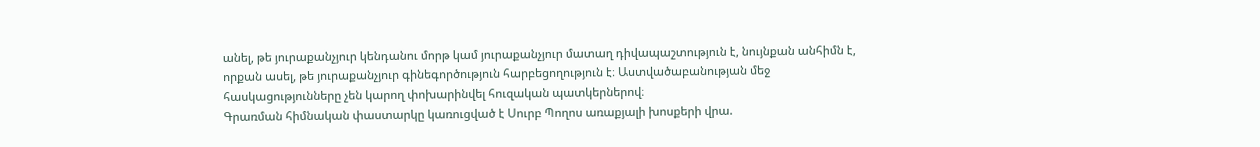անել, թե յուրաքանչյուր կենդանու մորթ կամ յուրաքանչյուր մատաղ դիվապաշտություն է, նույնքան անհիմն է, որքան ասել, թե յուրաքանչյուր գինեգործություն հարբեցողություն է։ Աստվածաբանության մեջ հասկացությունները չեն կարող փոխարինվել հուզական պատկերներով։
Գրառման հիմնական փաստարկը կառուցված է Սուրբ Պողոս առաքյալի խոսքերի վրա.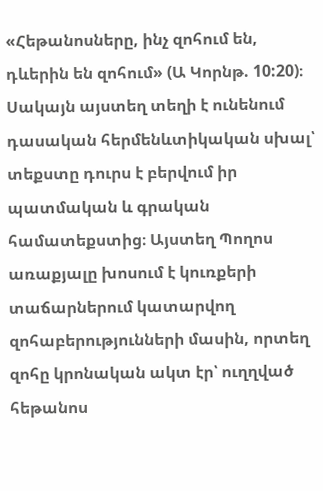«Հեթանոսները, ինչ զոհում են, դևերին են զոհում» (Ա Կորնթ. 10:20)։ Սակայն այստեղ տեղի է ունենում դասական հերմենևտիկական սխալ՝ տեքստը դուրս է բերվում իր պատմական և գրական համատեքստից։ Այստեղ Պողոս առաքյալը խոսում է կուռքերի տաճարներում կատարվող զոհաբերությունների մասին, որտեղ զոհը կրոնական ակտ էր՝ ուղղված հեթանոս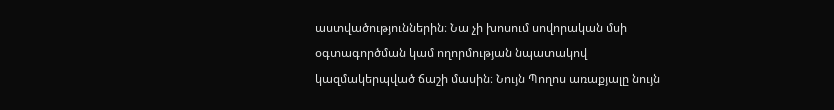աստվածություններին։ Նա չի խոսում սովորական մսի օգտագործման կամ ողորմության նպատակով կազմակերպված ճաշի մասին։ Նույն Պողոս առաքյալը նույն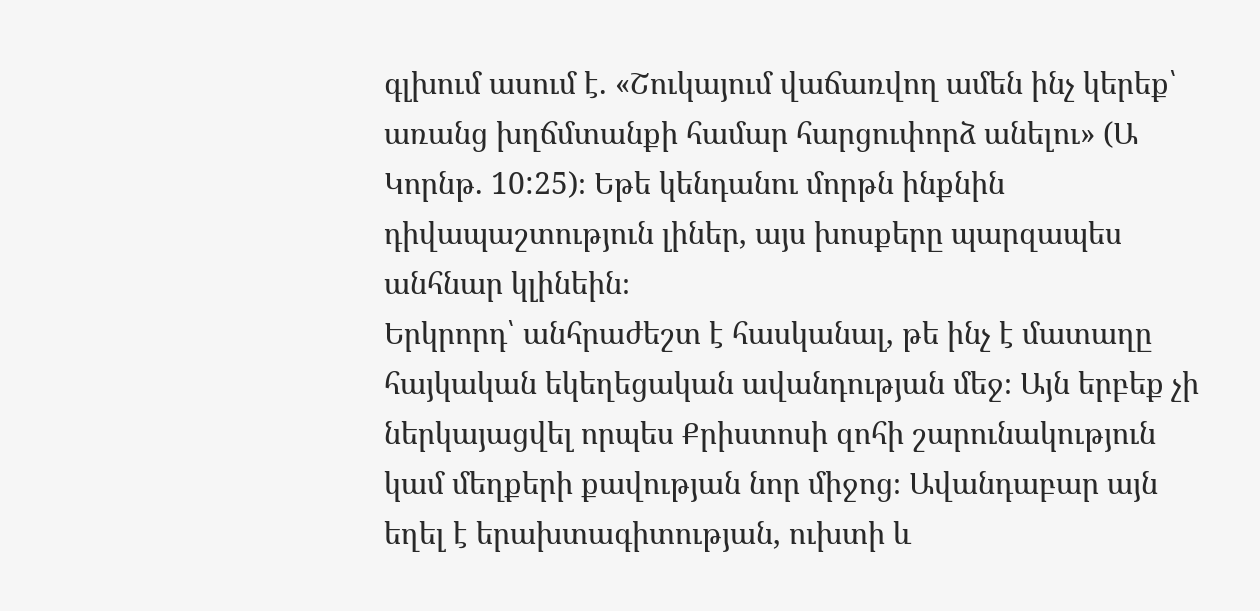գլխում ասում է. «Շուկայում վաճառվող ամեն ինչ կերեք՝ առանց խղճմտանքի համար հարցուփորձ անելու» (Ա Կորնթ. 10:25)։ Եթե կենդանու մորթն ինքնին դիվապաշտություն լիներ, այս խոսքերը պարզապես անհնար կլինեին։
Երկրորդ՝ անհրաժեշտ է հասկանալ, թե ինչ է մատաղը հայկական եկեղեցական ավանդության մեջ։ Այն երբեք չի ներկայացվել որպես Քրիստոսի զոհի շարունակություն կամ մեղքերի քավության նոր միջոց։ Ավանդաբար այն եղել է երախտագիտության, ուխտի և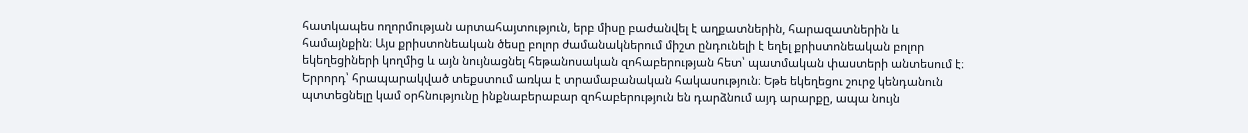հատկապես ողորմության արտահայտություն, երբ միսը բաժանվել է աղքատներին, հարազատներին և համայնքին։ Այս քրիստոնեական ծեսը բոլոր ժամանակներում միշտ ընդունելի է եղել քրիստոնեական բոլոր եկեղեցիների կողմից և այն նույնացնել հեթանոսական զոհաբերության հետ՝ պատմական փաստերի անտեսում է։
Երրորդ՝ հրապարակված տեքստում առկա է տրամաբանական հակասություն։ Եթե եկեղեցու շուրջ կենդանուն պտտեցնելը կամ օրհնությունը ինքնաբերաբար զոհաբերություն են դարձնում այդ արարքը, ապա նույն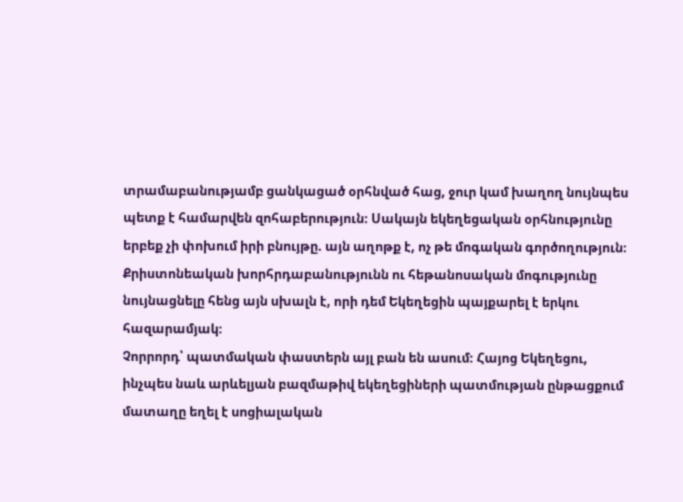տրամաբանությամբ ցանկացած օրհնված հաց, ջուր կամ խաղող նույնպես պետք է համարվեն զոհաբերություն։ Սակայն եկեղեցական օրհնությունը երբեք չի փոխում իրի բնույթը. այն աղոթք է, ոչ թե մոգական գործողություն։ Քրիստոնեական խորհրդաբանությունն ու հեթանոսական մոգությունը նույնացնելը հենց այն սխալն է, որի դեմ Եկեղեցին պայքարել է երկու հազարամյակ։
Չորրորդ՝ պատմական փաստերն այլ բան են ասում։ Հայոց Եկեղեցու, ինչպես նաև արևելյան բազմաթիվ եկեղեցիների պատմության ընթացքում մատաղը եղել է սոցիալական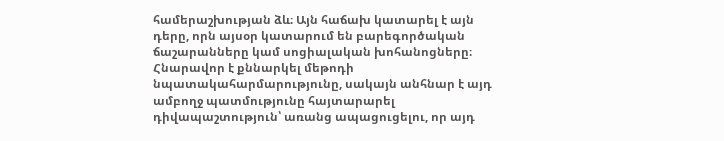համերաշխության ձև։ Այն հաճախ կատարել է այն դերը, որն այսօր կատարում են բարեգործական ճաշարանները կամ սոցիալական խոհանոցները։ Հնարավոր է քննարկել մեթոդի նպատակահարմարությունը, սակայն անհնար է այդ ամբողջ պատմությունը հայտարարել դիվապաշտություն՝ առանց ապացուցելու, որ այդ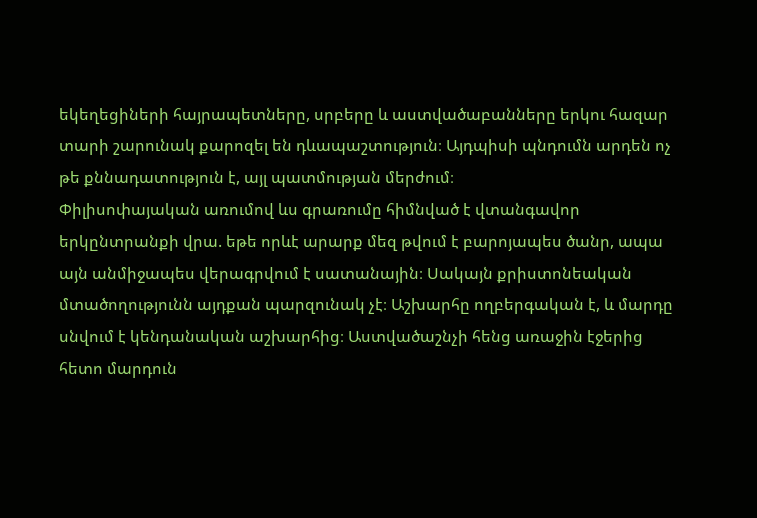եկեղեցիների հայրապետները, սրբերը և աստվածաբանները երկու հազար տարի շարունակ քարոզել են դևապաշտություն։ Այդպիսի պնդումն արդեն ոչ թե քննադատություն է, այլ պատմության մերժում։
Փիլիսոփայական առումով ևս գրառումը հիմնված է վտանգավոր երկընտրանքի վրա. եթե որևէ արարք մեզ թվում է բարոյապես ծանր, ապա այն անմիջապես վերագրվում է սատանային։ Սակայն քրիստոնեական մտածողությունն այդքան պարզունակ չէ։ Աշխարհը ողբերգական է, և մարդը սնվում է կենդանական աշխարհից։ Աստվածաշնչի հենց առաջին էջերից հետո մարդուն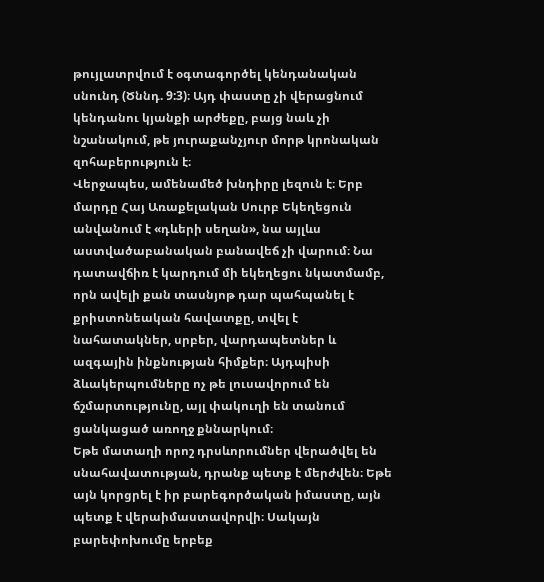թույլատրվում է օգտագործել կենդանական սնունդ (Ծննդ. 9:3)։ Այդ փաստը չի վերացնում կենդանու կյանքի արժեքը, բայց նաև չի նշանակում, թե յուրաքանչյուր մորթ կրոնական զոհաբերություն է։
Վերջապես, ամենամեծ խնդիրը լեզուն է։ Երբ մարդը Հայ Առաքելական Սուրբ Եկեղեցուն անվանում է «դևերի սեղան», նա այլևս աստվածաբանական բանավեճ չի վարում։ Նա դատավճիռ է կարդում մի եկեղեցու նկատմամբ, որն ավելի քան տասնյոթ դար պահպանել է քրիստոնեական հավատքը, տվել է նահատակներ, սրբեր, վարդապետներ և ազգային ինքնության հիմքեր։ Այդպիսի ձևակերպումները ոչ թե լուսավորում են ճշմարտությունը, այլ փակուղի են տանում ցանկացած առողջ քննարկում։
Եթե մատաղի որոշ դրսևորումներ վերածվել են սնահավատության, դրանք պետք է մերժվեն։ Եթե այն կորցրել է իր բարեգործական իմաստը, այն պետք է վերաիմաստավորվի։ Սակայն բարեփոխումը երբեք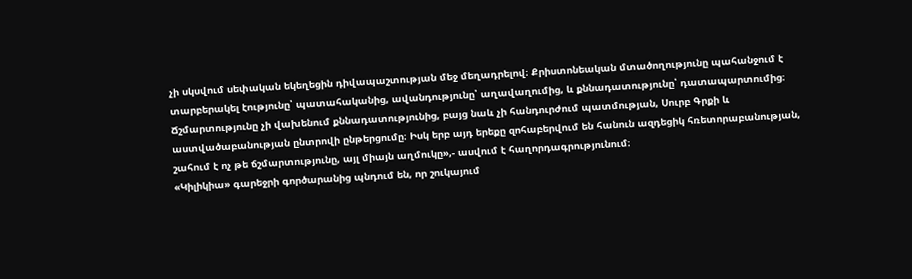չի սկսվում սեփական եկեղեցին դիվապաշտության մեջ մեղադրելով։ Քրիստոնեական մտածողությունը պահանջում է տարբերակել էությունը՝ պատահականից, ավանդությունը՝ աղավաղումից, և քննադատությունը՝ դատապարտումից։
Ճշմարտությունը չի վախենում քննադատությունից, բայց նաև չի հանդուրժում պատմության, Սուրբ Գրքի և աստվածաբանության ընտրովի ընթերցումը։ Իսկ երբ այդ երեքը զոհաբերվում են հանուն ազդեցիկ հռետորաբանության, շահում է ոչ թե ճշմարտությունը, այլ միայն աղմուկը»,- ասվում է հաղորդագրությունում։
«Կիլիկիա» գարեջրի գործարանից պնդում են, որ շուկայում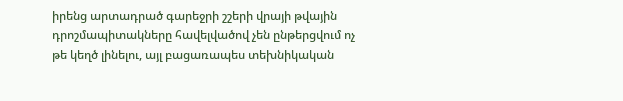իրենց արտադրած գարեջրի շշերի վրայի թվային դրոշմապիտակները հավելվածով չեն ընթերցվում ոչ թե կեղծ լինելու, այլ բացառապես տեխնիկական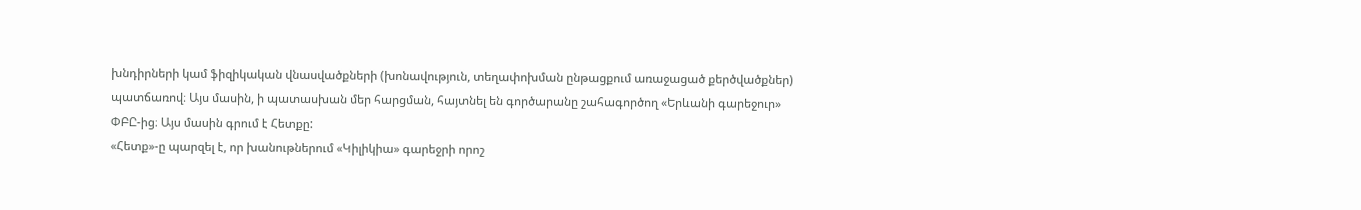խնդիրների կամ ֆիզիկական վնասվածքների (խոնավություն, տեղափոխման ընթացքում առաջացած քերծվածքներ) պատճառով։ Այս մասին, ի պատասխան մեր հարցման, հայտնել են գործարանը շահագործող «Երևանի գարեջուր» ՓԲԸ-ից։ Այս մասին գրում է Հետքը:
«Հետք»-ը պարզել է, որ խանութներում «Կիլիկիա» գարեջրի որոշ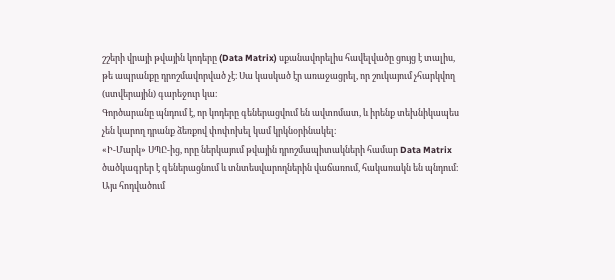շշերի վրայի թվային կոդերը (Data Matrix) սքանավորելիս հավելվածը ցույց է տալիս, թե ապրանքը դրոշմավորված չէ։ Սա կասկած էր առաջացրել, որ շուկայում չհարկվող (ստվերային) գարեջուր կա։
Գործարանը պնդում է, որ կոդերը գեներացվում են ավտոմատ, և իրենք տեխնիկապես չեն կարող դրանք ձեռքով փոփոխել կամ կրկնօրինակել։
«Ի-Մարկ» ՍՊԸ-ից, որը ներկայում թվային դրոշմապիտակների համար Data Matrix ծածկագրեր է գեներացնում և տնտեսվարողներին վաճառում, հակառակն են պնդում։
Այս հոդվածում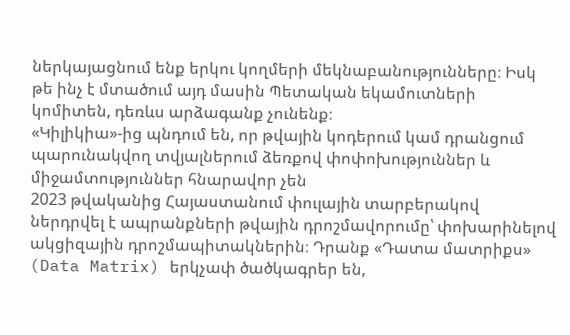ներկայացնում ենք երկու կողմերի մեկնաբանությունները։ Իսկ թե ինչ է մտածում այդ մասին Պետական եկամուտների կոմիտեն, դեռևս արձագանք չունենք։
«Կիլիկիա»-ից պնդում են, որ թվային կոդերում կամ դրանցում պարունակվող տվյալներում ձեռքով փոփոխություններ և միջամտություններ հնարավոր չեն
2023 թվականից Հայաստանում փուլային տարբերակով ներդրվել է ապրանքների թվային դրոշմավորումը՝ փոխարինելով ակցիզային դրոշմապիտակներին։ Դրանք «Դատա մատրիքս» (Data Matrix) երկչափ ծածկագրեր են,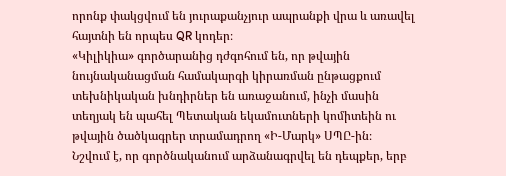որոնք փակցվում են յուրաքանչյուր ապրանքի վրա և առավել հայտնի են որպես QR կոդեր։
«Կիլիկիա» գործարանից դժգոհում են, որ թվային նույնականացման համակարգի կիրառման ընթացքում տեխնիկական խնդիրներ են առաջանում, ինչի մասին տեղյակ են պահել Պետական եկամուտների կոմիտեին ու թվային ծածկագրեր տրամադրող «Ի-Մարկ» ՍՊԸ-ին։
Նշվում է, որ գործնականում արձանագրվել են դեպքեր, երբ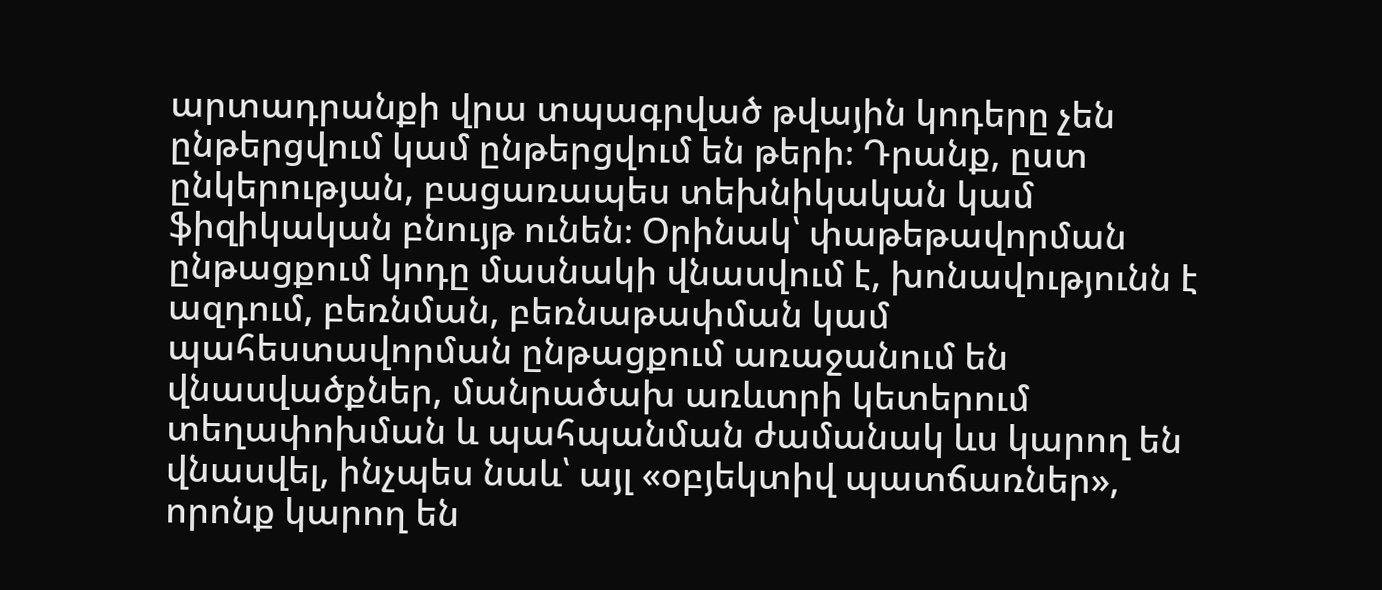արտադրանքի վրա տպագրված թվային կոդերը չեն ընթերցվում կամ ընթերցվում են թերի։ Դրանք, ըստ ընկերության, բացառապես տեխնիկական կամ ֆիզիկական բնույթ ունեն։ Օրինակ՝ փաթեթավորման ընթացքում կոդը մասնակի վնասվում է, խոնավությունն է ազդում, բեռնման, բեռնաթափման կամ պահեստավորման ընթացքում առաջանում են վնասվածքներ, մանրածախ առևտրի կետերում տեղափոխման և պահպանման ժամանակ ևս կարող են վնասվել, ինչպես նաև՝ այլ «օբյեկտիվ պատճառներ», որոնք կարող են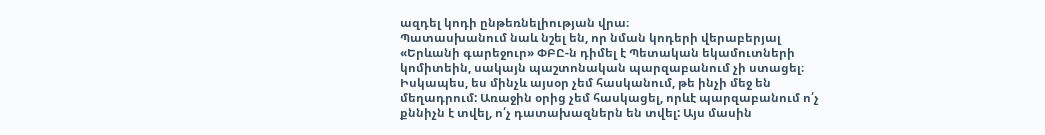ազդել կոդի ընթեռնելիության վրա։
Պատասխանում նաև նշել են, որ նման կոդերի վերաբերյալ «Երևանի գարեջուր» ՓԲԸ-ն դիմել է Պետական եկամուտների կոմիտեին, սակայն պաշտոնական պարզաբանում չի ստացել։
Իսկապես, ես մինչև այսօր չեմ հասկանում, թե ինչի մեջ են մեղադրում: Առաջին օրից չեմ հասկացել, որևէ պարզաբանում ո՛չ քննիչն է տվել, ո՛չ դատախազներն են տվել: Այս մասին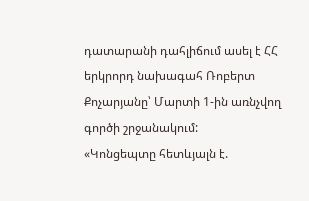դատարանի դահլիճում ասել է ՀՀ երկրորդ նախագահ Ռոբերտ Քոչարյանը՝ Մարտի 1-ին առնչվող գործի շրջանակում:
«Կոնցեպտը հետևյալն է.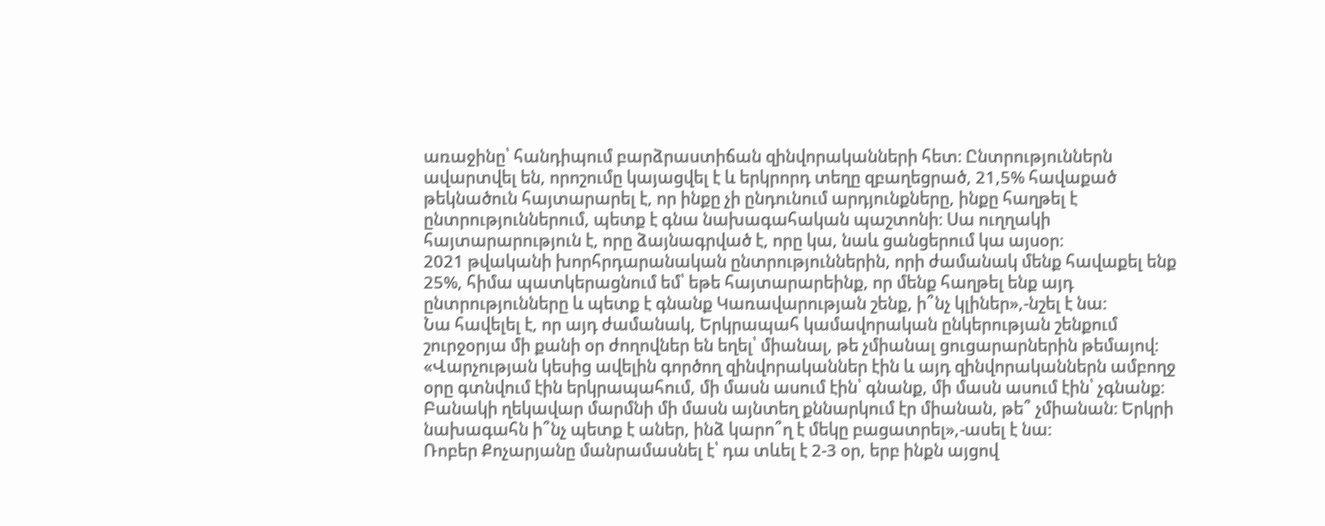առաջինը՝ հանդիպում բարձրաստիճան զինվորականների հետ։ Ընտրություններն ավարտվել են, որոշումը կայացվել է և երկրորդ տեղը զբաղեցրած, 21,5% հավաքած թեկնածուն հայտարարել է, որ ինքը չի ընդունում արդյունքները, ինքը հաղթել է ընտրություններում, պետք է գնա նախագահական պաշտոնի։ Սա ուղղակի հայտարարություն է, որը ձայնագրված է, որը կա, նաև ցանցերում կա այսօր։
2021 թվականի խորհրդարանական ընտրություններին, որի ժամանակ մենք հավաքել ենք 25%, հիմա պատկերացնում եմ՝ եթե հայտարարեինք, որ մենք հաղթել ենք այդ ընտրությունները և պետք է գնանք Կառավարության շենք, ի՞նչ կլիներ»,-նշել է նա:
Նա հավելել է, որ այդ ժամանակ, Երկրապահ կամավորական ընկերության շենքում շուրջօրյա մի քանի օր ժողովներ են եղել՝ միանալ, թե չմիանալ ցուցարարներին թեմայով։
«Վարչության կեսից ավելին գործող զինվորականներ էին և այդ զինվորականներն ամբողջ օրը գտնվում էին երկրապահում, մի մասն ասում էին՝ գնանք, մի մասն ասում էին՝ չգնանք։ Բանակի ղեկավար մարմնի մի մասն այնտեղ քննարկում էր միանան, թե՞ չմիանան։ Երկրի նախագահն ի՞նչ պետք է աներ, ինձ կարո՞ղ է մեկը բացատրել»,-ասել է նա:
Ռոբեր Քոչարյանը մանրամասնել է՝ դա տևել է 2-3 օր, երբ ինքն այցով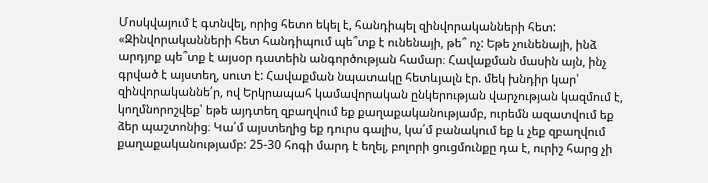Մոսկվայում է գտնվել, որից հետո եկել է, հանդիպել զինվորականների հետ:
«Զինվորականների հետ հանդիպում պե՞տք է ունենայի, թե՞ ոչ: Եթե չունենայի, ինձ արդյոք պե՞տք է այսօր դատեին անգործության համար։ Հավաքման մասին այն, ինչ գրված է այստեղ, սուտ է: Հավաքման նպատակը հետևյալն էր. մեկ խնդիր կար՝ զինվորականնե՛ր, ով Երկրապահ կամավորական ընկերության վարչության կազմում է, կողմնորոշվեք՝ եթե այդտեղ զբաղվում եք քաղաքականությամբ, ուրեմն ազատվում եք ձեր պաշտոնից։ Կա՛մ այստեղից եք դուրս գալիս, կա՛մ բանակում եք և չեք զբաղվում քաղաքականությամբ: 25-30 հոգի մարդ է եղել, բոլորի ցուցմունքը դա է, ուրիշ հարց չի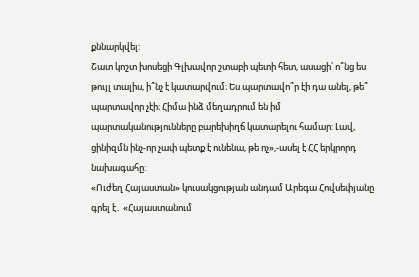քննարկվել:
Շատ կոշտ խոսեցի Գլխավոր շտաբի պետի հետ, ասացի՝ ո՞նց ես թույլ տալիս, ի՞նչ է կատարվում։ Ես պարտավո՞ր էի դա անել, թե՞ պարտավոր չէի։ Հիմա ինձ մեղադրում են իմ պարտականությունները բարեխիղճ կատարելու համար: Լավ, ցինիզմն ինչ-որ չափ պետք է ունենա, թե ոչ»,-ասել է ՀՀ երկրորդ նախագահը:
«Ուժեղ Հայաստան» կուսակցության անդամ Արեգա Հովսեփյանը գրել է․ «Հայաստանում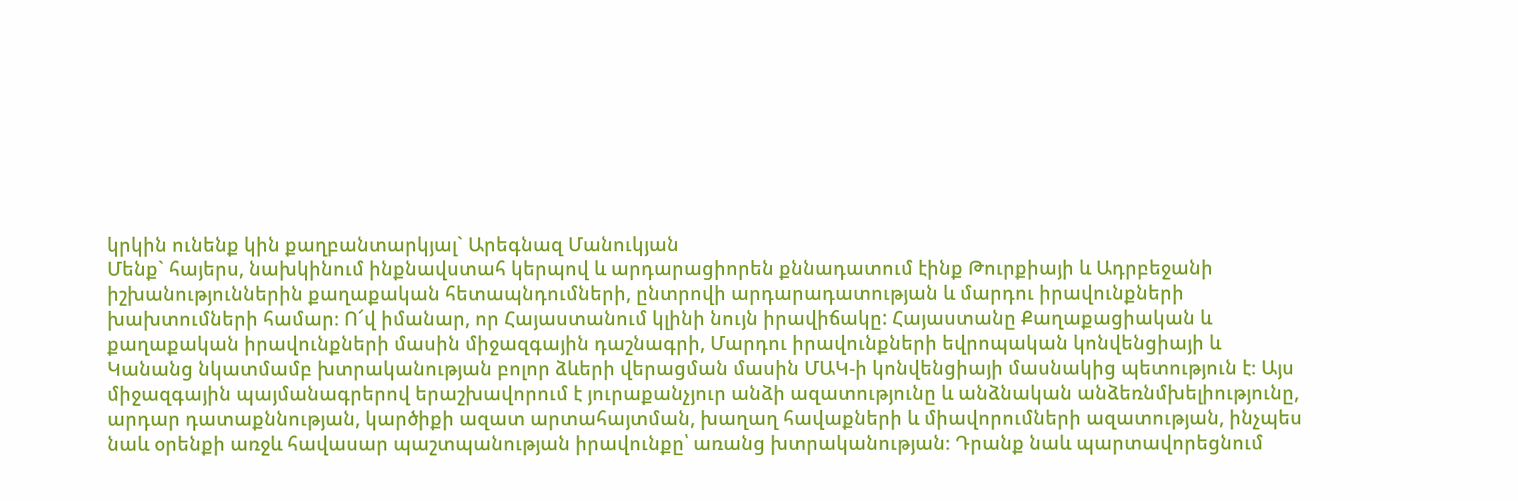կրկին ունենք կին քաղբանտարկյալ` Արեգնազ Մանուկյան
Մենք` հայերս, նախկինում ինքնավստահ կերպով և արդարացիորեն քննադատում էինք Թուրքիայի և Ադրբեջանի իշխանություններին քաղաքական հետապնդումների, ընտրովի արդարադատության և մարդու իրավունքների խախտումների համար։ Ո՜վ իմանար, որ Հայաստանում կլինի նույն իրավիճակը: Հայաստանը Քաղաքացիական և քաղաքական իրավունքների մասին միջազգային դաշնագրի, Մարդու իրավունքների եվրոպական կոնվենցիայի և Կանանց նկատմամբ խտրականության բոլոր ձևերի վերացման մասին ՄԱԿ-ի կոնվենցիայի մասնակից պետություն է։ Այս միջազգային պայմանագրերով երաշխավորում է յուրաքանչյուր անձի ազատությունը և անձնական անձեռնմխելիությունը, արդար դատաքննության, կարծիքի ազատ արտահայտման, խաղաղ հավաքների և միավորումների ազատության, ինչպես նաև օրենքի առջև հավասար պաշտպանության իրավունքը՝ առանց խտրականության։ Դրանք նաև պարտավորեցնում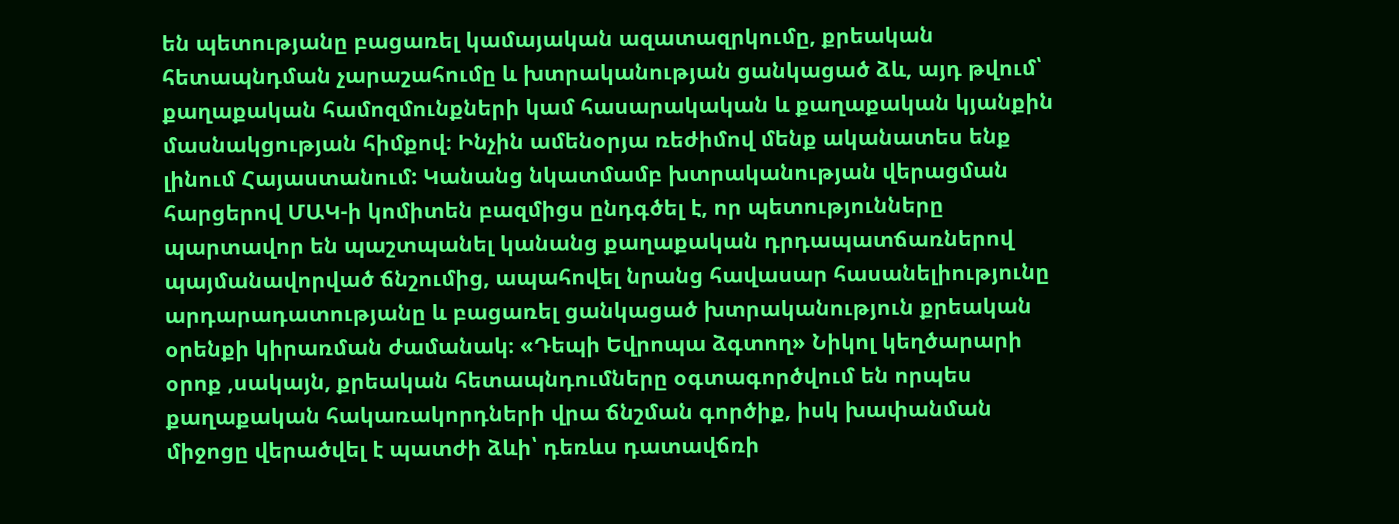են պետությանը բացառել կամայական ազատազրկումը, քրեական հետապնդման չարաշահումը և խտրականության ցանկացած ձև, այդ թվում՝ քաղաքական համոզմունքների կամ հասարակական և քաղաքական կյանքին մասնակցության հիմքով։ Ինչին ամենօրյա ռեժիմով մենք ականատես ենք լինում Հայաստանում: Կանանց նկատմամբ խտրականության վերացման հարցերով ՄԱԿ-ի կոմիտեն բազմիցս ընդգծել է, որ պետությունները պարտավոր են պաշտպանել կանանց քաղաքական դրդապատճառներով պայմանավորված ճնշումից, ապահովել նրանց հավասար հասանելիությունը արդարադատությանը և բացառել ցանկացած խտրականություն քրեական օրենքի կիրառման ժամանակ։ «Դեպի Եվրոպա ձգտող» Նիկոլ կեղծարարի օրոք ,սակայն, քրեական հետապնդումները օգտագործվում են որպես քաղաքական հակառակորդների վրա ճնշման գործիք, իսկ խափանման միջոցը վերածվել է պատժի ձևի՝ դեռևս դատավճռի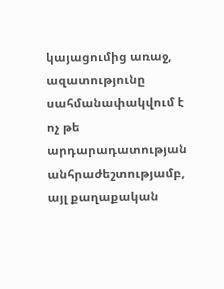կայացումից առաջ, ազատությունը սահմանափակվում է ոչ թե արդարադատության անհրաժեշտությամբ, այլ քաղաքական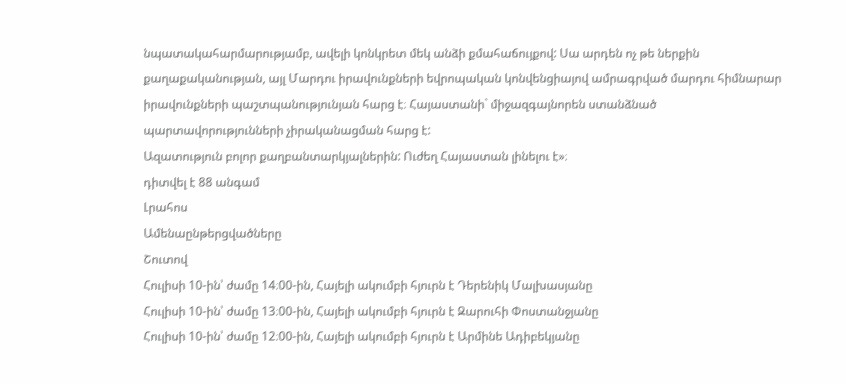նպատակահարմարությամբ, ավելի կոնկրետ մեկ անձի քմահաճույքով: Սա արդեն ոչ թե ներքին քաղաքականության, այլ Մարդու իրավունքների եվրոպական կոնվենցիայով ամրագրված մարդու հիմնարար իրավունքների պաշտպանությունյան հարց է։ Հայաստանի` միջազգայնորեն ստանձնած պարտավորությունների չիրականացման հարց է:
Ազատություն բոլոր քաղբանտարկյալներին: Ուժեղ Հայաստան լինելու է»։
դիտվել է 88 անգամ
Լրահոս
Ամենաընթերցվածները
Շուտով
Հուլիսի 10-ին՝ ժամը 14։00-ին, Հայելի ակումբի հյուրն է Դերենիկ Մալխասյանը
Հուլիսի 10-ին՝ ժամը 13։00-ին, Հայելի ակումբի հյուրն է Զարուհի Փոստանջյանը
Հուլիսի 10-ին՝ ժամը 12։00-ին, Հայելի ակումբի հյուրն է Արմինե Ադիբեկյանը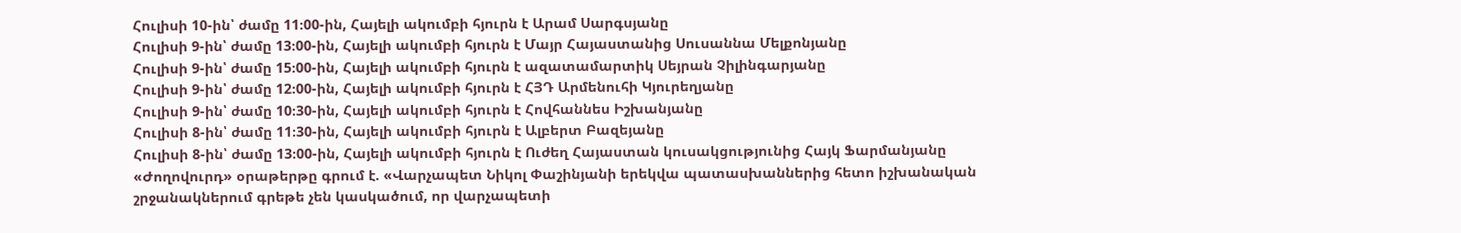Հուլիսի 10-ին՝ ժամը 11։00-ին, Հայելի ակումբի հյուրն է Արամ Սարգսյանը
Հուլիսի 9-ին՝ ժամը 13։00-ին, Հայելի ակումբի հյուրն է Մայր Հայաստանից Սուսաննա Մելքոնյանը
Հուլիսի 9-ին՝ ժամը 15։00-ին, Հայելի ակումբի հյուրն է ազատամարտիկ Սեյրան Չիլինգարյանը
Հուլիսի 9-ին՝ ժամը 12։00-ին, Հայելի ակումբի հյուրն է ՀՅԴ Արմենուհի Կյուրեղյանը
Հուլիսի 9-ին՝ ժամը 10։30-ին, Հայելի ակումբի հյուրն է Հովհաննես Իշխանյանը
Հուլիսի 8-ին՝ ժամը 11։30-ին, Հայելի ակումբի հյուրն է Ալբերտ Բազեյանը
Հուլիսի 8-ին՝ ժամը 13։00-ին, Հայելի ակումբի հյուրն է Ուժեղ Հայաստան կուսակցությունից Հայկ Ֆարմանյանը
«Ժողովուրդ» օրաթերթը գրում է. «Վարչապետ Նիկոլ Փաշինյանի երեկվա պատասխաններից հետո իշխանական շրջանակներում գրեթե չեն կասկածում, որ վարչապետի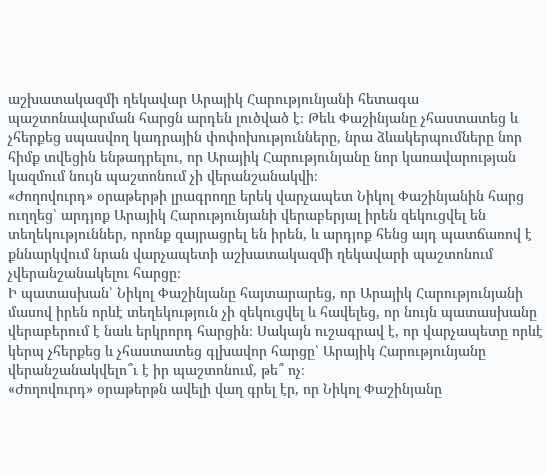աշխատակազմի ղեկավար Արայիկ Հարությունյանի հետագա պաշտոնավարման հարցն արդեն լուծված է։ Թեև Փաշինյանը չհաստատեց և չհերքեց սպասվող կադրային փոփոխությունները, նրա ձևակերպումները նոր հիմք տվեցին ենթադրելու, որ Արայիկ Հարությունյանը նոր կառավարության կազմում նույն պաշտոնում չի վերանշանակվի։
«Ժողովուրդ» օրաթերթի լրագրողը երեկ վարչապետ Նիկոլ Փաշինյանին հարց ուղղեց՝ արդյոք Արայիկ Հարությունյանի վերաբերյալ իրեն զեկուցվել են տեղեկություններ, որոնք զայրացրել են իրեն, և արդյոք հենց այդ պատճառով է քննարկվում նրան վարչապետի աշխատակազմի ղեկավարի պաշտոնում չվերանշանակելու հարցը։
Ի պատասխան՝ Նիկոլ Փաշինյանը հայտարարեց, որ Արայիկ Հարությունյանի մասով իրեն որևէ տեղեկություն չի զեկուցվել և հավելեց, որ նույն պատասխանը վերաբերում է նաև երկրորդ հարցին։ Սակայն ուշագրավ է, որ վարչապետը որևէ կերպ չհերքեց և չհաստատեց գլխավոր հարցը՝ Արայիկ Հարությունյանը վերանշանակվելո՞ւ է իր պաշտոնում, թե՞ ոչ։
«Ժողովուրդ» օրաթերթն ավելի վաղ գրել էր, որ Նիկոլ Փաշինյանը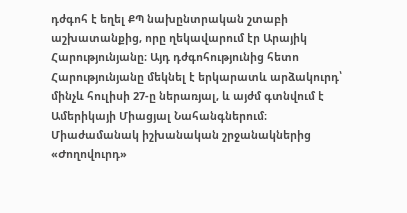դժգոհ է եղել ՔՊ նախընտրական շտաբի աշխատանքից, որը ղեկավարում էր Արայիկ Հարությունյանը։ Այդ դժգոհությունից հետո Հարությունյանը մեկնել է երկարատև արձակուրդ՝ մինչև հուլիսի 27-ը ներառյալ, և այժմ գտնվում է Ամերիկայի Միացյալ Նահանգներում։
Միաժամանակ իշխանական շրջանակներից «Ժողովուրդ»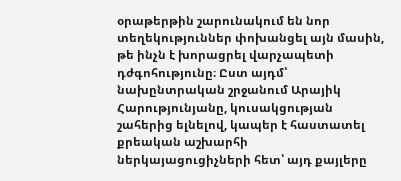օրաթերթին շարունակում են նոր տեղեկություններ փոխանցել այն մասին, թե ինչն է խորացրել վարչապետի դժգոհությունը։ Ըստ այդմ՝ նախընտրական շրջանում Արայիկ Հարությունյանը, կուսակցության շահերից ելնելով, կապեր է հաստատել քրեական աշխարհի ներկայացուցիչների հետ՝ այդ քայլերը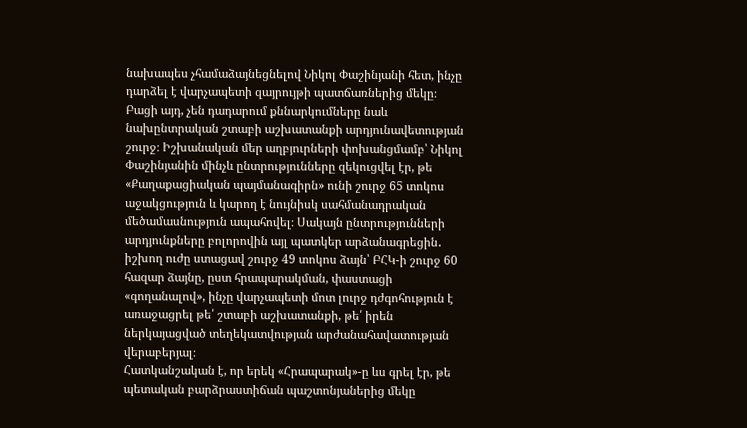նախապես չհամաձայնեցնելով Նիկոլ Փաշինյանի հետ, ինչը դարձել է վարչապետի զայրույթի պատճառներից մեկը։
Բացի այդ, չեն դադարում քննարկումները նաև նախընտրական շտաբի աշխատանքի արդյունավետության շուրջ։ Իշխանական մեր աղբյուրների փոխանցմամբ՝ Նիկոլ Փաշինյանին մինչև ընտրությունները զեկուցվել էր, թե «Քաղաքացիական պայմանագիրն» ունի շուրջ 65 տոկոս աջակցություն և կարող է նույնիսկ սահմանադրական մեծամասնություն ապահովել։ Սակայն ընտրությունների արդյունքները բոլորովին այլ պատկեր արձանագրեցին․ իշխող ուժը ստացավ շուրջ 49 տոկոս ձայն՝ ԲՀԿ-ի շուրջ 60 հազար ձայնը, ըստ հրապարակման, փաստացի «գողանալով», ինչը վարչապետի մոտ լուրջ դժգոհություն է առաջացրել թե՛ շտաբի աշխատանքի, թե՛ իրեն ներկայացված տեղեկատվության արժանահավատության վերաբերյալ։
Հատկանշական է, որ երեկ «Հրապարակ»-ը ևս գրել էր, թե պետական բարձրաստիճան պաշտոնյաներից մեկը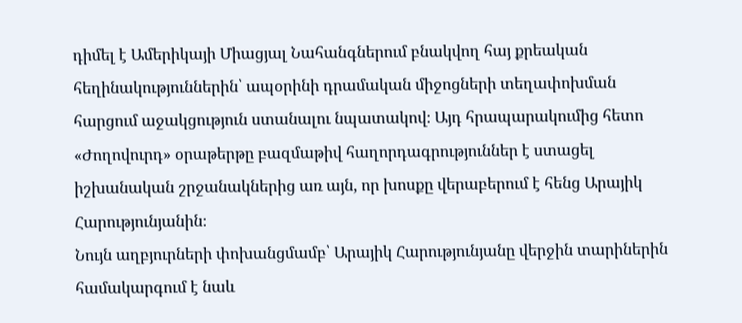դիմել է Ամերիկայի Միացյալ Նահանգներում բնակվող հայ քրեական հեղինակություններին՝ ապօրինի դրամական միջոցների տեղափոխման հարցում աջակցություն ստանալու նպատակով։ Այդ հրապարակումից հետո «Ժողովուրդ» օրաթերթը բազմաթիվ հաղորդագրություններ է ստացել իշխանական շրջանակներից առ այն, որ խոսքը վերաբերում է հենց Արայիկ Հարությունյանին։
Նույն աղբյուրների փոխանցմամբ՝ Արայիկ Հարությունյանը վերջին տարիներին համակարգում է նաև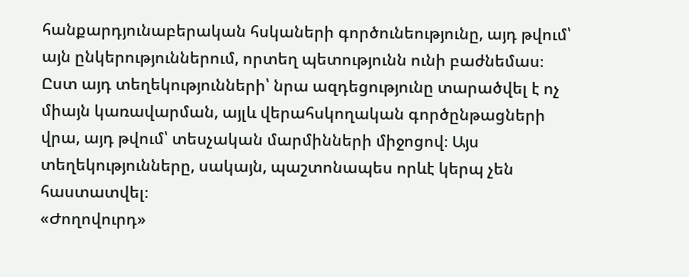հանքարդյունաբերական հսկաների գործունեությունը, այդ թվում՝ այն ընկերություններում, որտեղ պետությունն ունի բաժնեմաս։ Ըստ այդ տեղեկությունների՝ նրա ազդեցությունը տարածվել է ոչ միայն կառավարման, այլև վերահսկողական գործընթացների վրա, այդ թվում՝ տեսչական մարմինների միջոցով։ Այս տեղեկությունները, սակայն, պաշտոնապես որևէ կերպ չեն հաստատվել։
«Ժողովուրդ»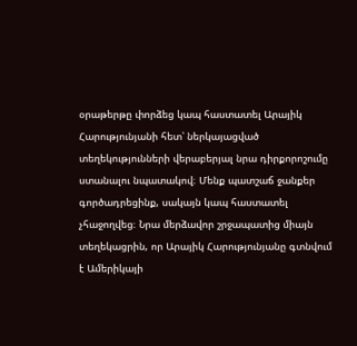օրաթերթը փորձեց կապ հաստատել Արայիկ Հարությունյանի հետ՝ ներկայացված տեղեկությունների վերաբերյալ նրա դիրքորոշումը ստանալու նպատակով։ Մենք պատշաճ ջանքեր գործադրեցինք, սակայն կապ հաստատել չհաջողվեց։ Նրա մերձավոր շրջապատից միայն տեղեկացրին, որ Արայիկ Հարությունյանը գտնվում է Ամերիկայի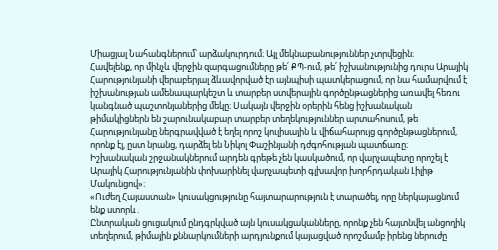Միացյալ Նահանգներում՝ արձակուրդում։ Այլ մեկնաբանություններ չտրվեցին։
Հավելենք, որ մինչև վերջին զարգացումները թե՛ ՔՊ-ում, թե՛ իշխանությունից դուրս Արայիկ Հարությունյանի վերաբերյալ ձևավորված էր այնպիսի պատկերացում, որ նա համարվում է իշխանության ամենապարկեշտ և տարբեր ստվերային գործընթացներից առավել հեռու կանգնած պաշտոնյաներից մեկը։ Սակայն վերջին օրերին հենց իշխանական թիմակիցներն են շարունակաբար տարբեր տեղեկություններ արտահոսում, թե Հարությունյանը ներգրավված է եղել որոշ կուլիսային և վիճահարույց գործընթացներում, որոնք էլ, ըստ նրանց, դարձել են Նիկոլ Փաշինյանի դժգոհության պատճառը։
Իշխանական շրջանակներում արդեն գրեթե չեն կասկածում, որ վարչապետը որոշել է Արայիկ Հարությունյանին փոխարինել վարչապետի գլխավոր խորհրդական Լիլիթ Մակունցով»։
«Ուժեղ Հայաստան» կուսակցությունը հայտարարություն է տարածել, որը ներկայացնում ենք ստորև․
Ընտրական ցուցակում ընդգրկված այն կուսակցականները, որոնք չեն հայտնվել անցողիկ տեղերում, թիմային քննարկումների արդյունքում կայացված որոշմամբ իրենց ներուժը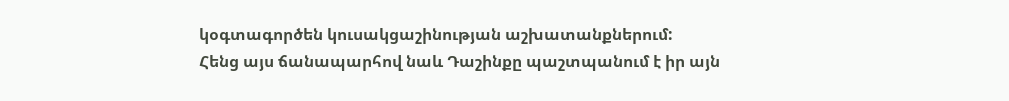կօգտագործեն կուսակցաշինության աշխատանքներում:
Հենց այս ճանապարհով նաև Դաշինքը պաշտպանում է իր այն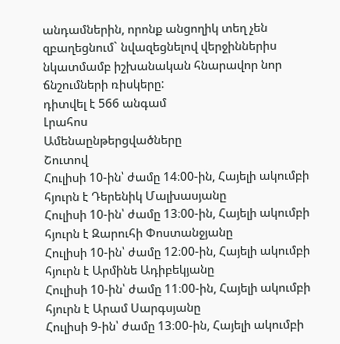անդամներին, որոնք անցողիկ տեղ չեն զբաղեցնում` նվազեցնելով վերջիններիս նկատմամբ իշխանական հնարավոր նոր ճնշումների ռիսկերը:
դիտվել է 566 անգամ
Լրահոս
Ամենաընթերցվածները
Շուտով
Հուլիսի 10-ին՝ ժամը 14։00-ին, Հայելի ակումբի հյուրն է Դերենիկ Մալխասյանը
Հուլիսի 10-ին՝ ժամը 13։00-ին, Հայելի ակումբի հյուրն է Զարուհի Փոստանջյանը
Հուլիսի 10-ին՝ ժամը 12։00-ին, Հայելի ակումբի հյուրն է Արմինե Ադիբեկյանը
Հուլիսի 10-ին՝ ժամը 11։00-ին, Հայելի ակումբի հյուրն է Արամ Սարգսյանը
Հուլիսի 9-ին՝ ժամը 13։00-ին, Հայելի ակումբի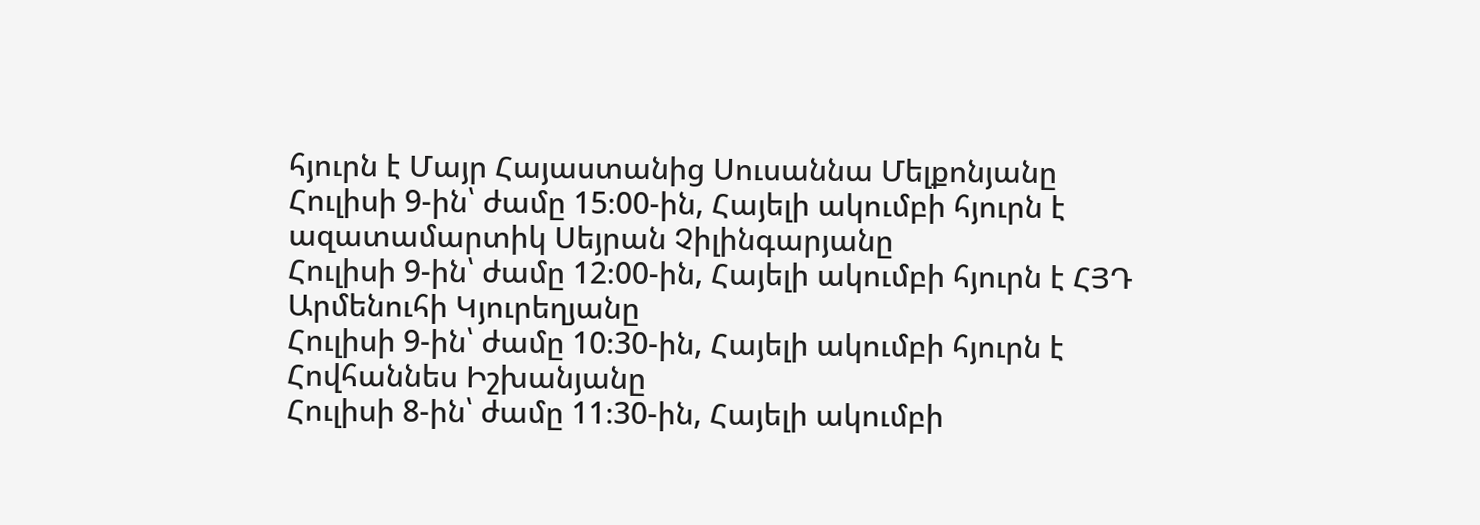հյուրն է Մայր Հայաստանից Սուսաննա Մելքոնյանը
Հուլիսի 9-ին՝ ժամը 15։00-ին, Հայելի ակումբի հյուրն է ազատամարտիկ Սեյրան Չիլինգարյանը
Հուլիսի 9-ին՝ ժամը 12։00-ին, Հայելի ակումբի հյուրն է ՀՅԴ Արմենուհի Կյուրեղյանը
Հուլիսի 9-ին՝ ժամը 10։30-ին, Հայելի ակումբի հյուրն է Հովհաննես Իշխանյանը
Հուլիսի 8-ին՝ ժամը 11։30-ին, Հայելի ակումբի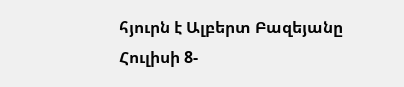հյուրն է Ալբերտ Բազեյանը
Հուլիսի 8-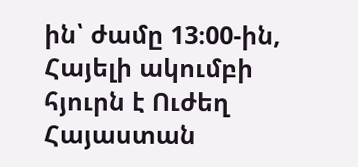ին՝ ժամը 13։00-ին, Հայելի ակումբի հյուրն է Ուժեղ Հայաստան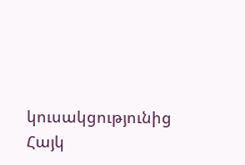կուսակցությունից Հայկ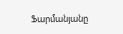Ֆարմանյանը